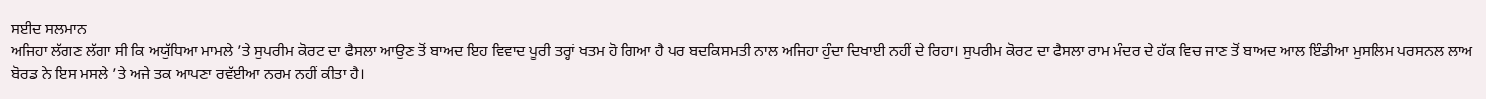ਸਈਦ ਸਲਮਾਨ
ਅਜਿਹਾ ਲੱਗਣ ਲੱਗਾ ਸੀ ਕਿ ਅਯੁੱਧਿਆ ਮਾਮਲੇ ’ਤੇ ਸੁਪਰੀਮ ਕੋਰਟ ਦਾ ਫੈਸਲਾ ਆਉਣ ਤੋਂ ਬਾਅਦ ਇਹ ਵਿਵਾਦ ਪੂਰੀ ਤਰ੍ਹਾਂ ਖਤਮ ਹੋ ਗਿਆ ਹੈ ਪਰ ਬਦਕਿਸਮਤੀ ਨਾਲ ਅਜਿਹਾ ਹੁੰਦਾ ਦਿਖਾਈ ਨਹੀਂ ਦੇ ਰਿਹਾ। ਸੁਪਰੀਮ ਕੋਰਟ ਦਾ ਫੈਸਲਾ ਰਾਮ ਮੰਦਰ ਦੇ ਹੱਕ ਵਿਚ ਜਾਣ ਤੋਂ ਬਾਅਦ ਆਲ ਇੰਡੀਆ ਮੁਸਲਿਮ ਪਰਸਨਲ ਲਾਅ ਬੋਰਡ ਨੇ ਇਸ ਮਸਲੇ ’ਤੇ ਅਜੇ ਤਕ ਆਪਣਾ ਰਵੱਈਆ ਨਰਮ ਨਹੀਂ ਕੀਤਾ ਹੈ।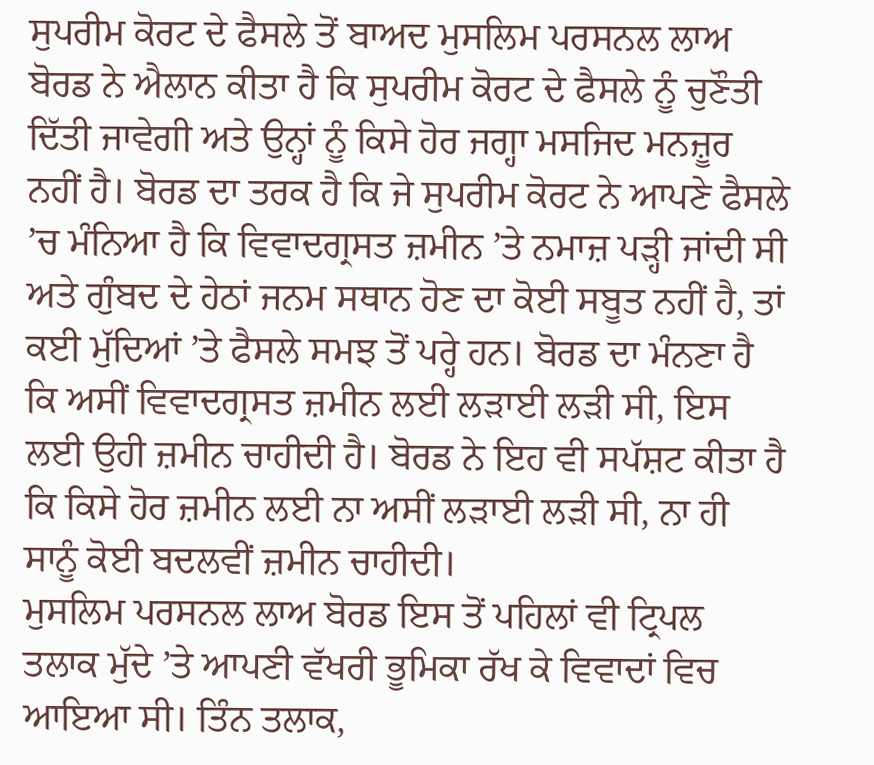ਸੁਪਰੀਮ ਕੋਰਟ ਦੇ ਫੈਸਲੇ ਤੋਂ ਬਾਅਦ ਮੁਸਲਿਮ ਪਰਸਨਲ ਲਾਅ ਬੋਰਡ ਨੇ ਐਲਾਨ ਕੀਤਾ ਹੈ ਕਿ ਸੁਪਰੀਮ ਕੋਰਟ ਦੇ ਫੈਸਲੇ ਨੂੰ ਚੁਣੌਤੀ ਦਿੱਤੀ ਜਾਵੇਗੀ ਅਤੇ ਉਨ੍ਹਾਂ ਨੂੰ ਕਿਸੇ ਹੋਰ ਜਗ੍ਹਾ ਮਸਜਿਦ ਮਨਜ਼ੂਰ ਨਹੀਂ ਹੈ। ਬੋਰਡ ਦਾ ਤਰਕ ਹੈ ਕਿ ਜੇ ਸੁਪਰੀਮ ਕੋਰਟ ਨੇ ਆਪਣੇ ਫੈਸਲੇ ’ਚ ਮੰਨਿਆ ਹੈ ਕਿ ਵਿਵਾਦਗ੍ਰਸਤ ਜ਼ਮੀਨ ’ਤੇ ਨਮਾਜ਼ ਪੜ੍ਹੀ ਜਾਂਦੀ ਸੀ ਅਤੇ ਗੁੰਬਦ ਦੇ ਹੇਠਾਂ ਜਨਮ ਸਥਾਨ ਹੋਣ ਦਾ ਕੋਈ ਸਬੂਤ ਨਹੀਂ ਹੈ, ਤਾਂ ਕਈ ਮੁੱਦਿਆਂ ’ਤੇ ਫੈਸਲੇ ਸਮਝ ਤੋਂ ਪਰ੍ਹੇ ਹਨ। ਬੋਰਡ ਦਾ ਮੰਨਣਾ ਹੈ ਕਿ ਅਸੀਂ ਵਿਵਾਦਗ੍ਰਸਤ ਜ਼ਮੀਨ ਲਈ ਲੜਾਈ ਲੜੀ ਸੀ, ਇਸ ਲਈ ਉਹੀ ਜ਼ਮੀਨ ਚਾਹੀਦੀ ਹੈ। ਬੋਰਡ ਨੇ ਇਹ ਵੀ ਸਪੱਸ਼ਟ ਕੀਤਾ ਹੈ ਕਿ ਕਿਸੇ ਹੋਰ ਜ਼ਮੀਨ ਲਈ ਨਾ ਅਸੀਂ ਲੜਾਈ ਲੜੀ ਸੀ, ਨਾ ਹੀ ਸਾਨੂੰ ਕੋਈ ਬਦਲਵੀਂ ਜ਼ਮੀਨ ਚਾਹੀਦੀ।
ਮੁਸਲਿਮ ਪਰਸਨਲ ਲਾਅ ਬੋਰਡ ਇਸ ਤੋਂ ਪਹਿਲਾਂ ਵੀ ਟ੍ਰਿਪਲ ਤਲਾਕ ਮੁੱਦੇ ’ਤੇ ਆਪਣੀ ਵੱਖਰੀ ਭੂਮਿਕਾ ਰੱਖ ਕੇ ਵਿਵਾਦਾਂ ਵਿਚ ਆਇਆ ਸੀ। ਤਿੰਨ ਤਲਾਕ,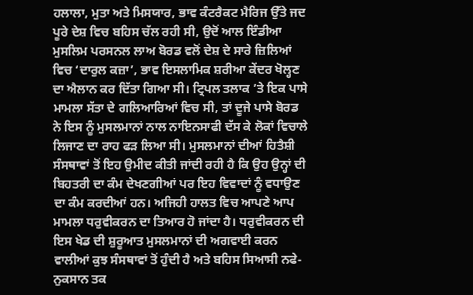ਹਲਾਲਾ, ਮੁਤਾ ਅਤੇ ਮਿਸਯਾਰ, ਭਾਵ ਕੰਟਰੈਕਟ ਮੈਰਿਜ ਉੱਤੇ ਜਦ ਪੂਰੇ ਦੇਸ਼ ਵਿਚ ਬਹਿਸ ਚੱਲ ਰਹੀ ਸੀ, ਉਦੋਂ ਆਲ ਇੰਡੀਆ ਮੁਸਲਿਮ ਪਰਸਨਲ ਲਾਅ ਬੋਰਡ ਵਲੋਂ ਦੇਸ਼ ਦੇ ਸਾਰੇ ਜ਼ਿਲਿਆਂ ਵਿਚ ‘ਦਾਰੁਲ ਕਜ਼ਾ’, ਭਾਵ ਇਸਲਾਮਿਕ ਸ਼ਰੀਆ ਕੇਂਦਰ ਖੋਲ੍ਹਣ ਦਾ ਐਲਾਨ ਕਰ ਦਿੱਤਾ ਗਿਆ ਸੀ। ਟ੍ਰਿਪਲ ਤਲਾਕ ’ਤੇ ਇਕ ਪਾਸੇ ਮਾਮਲਾ ਸੱਤਾ ਦੇ ਗਲਿਆਰਿਆਂ ਵਿਚ ਸੀ, ਤਾਂ ਦੂਜੇ ਪਾਸੇ ਬੋਰਡ ਨੇ ਇਸ ਨੂੰ ਮੁਸਲਮਾਨਾਂ ਨਾਲ ਨਾਇਨਸਾਫੀ ਦੱਸ ਕੇ ਲੋਕਾਂ ਵਿਚਾਲੇ ਲਿਜਾਣ ਦਾ ਰਾਹ ਫੜ ਲਿਆ ਸੀ। ਮੁਸਲਮਾਨਾਂ ਦੀਆਂ ਹਿਤੈਸ਼ੀ ਸੰਸਥਾਵਾਂ ਤੋਂ ਇਹ ਉਮੀਦ ਕੀਤੀ ਜਾਂਦੀ ਰਹੀ ਹੈ ਕਿ ਉਹ ਉਨ੍ਹਾਂ ਦੀ ਬਿਹਤਰੀ ਦਾ ਕੰਮ ਦੇਖਣਗੀਆਂ ਪਰ ਇਹ ਵਿਵਾਦਾਂ ਨੂੰ ਵਧਾਉਣ ਦਾ ਕੰਮ ਕਰਦੀਆਂ ਹਨ। ਅਜਿਹੀ ਹਾਲਤ ਵਿਚ ਆਪਣੇ ਆਪ ਮਾਮਲਾ ਧਰੁਵੀਕਰਨ ਦਾ ਤਿਆਰ ਹੋ ਜਾਂਦਾ ਹੈ। ਧਰੁਵੀਕਰਨ ਦੀ ਇਸ ਖੇਡ ਦੀ ਸ਼ੁਰੂਆਤ ਮੁਸਲਮਾਨਾਂ ਦੀ ਅਗਵਾਈ ਕਰਨ ਵਾਲੀਆਂ ਕੁਝ ਸੰਸਥਾਵਾਂ ਤੋਂ ਹੁੰਦੀ ਹੈ ਅਤੇ ਬਹਿਸ ਸਿਆਸੀ ਨਫੇ-ਨੁਕਸਾਨ ਤਕ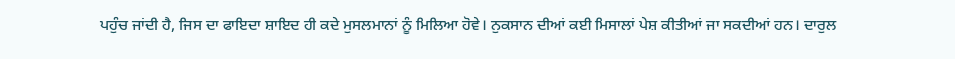ਪਹੁੰਚ ਜਾਂਦੀ ਹੈ, ਜਿਸ ਦਾ ਫਾਇਦਾ ਸ਼ਾਇਦ ਹੀ ਕਦੇ ਮੁਸਲਮਾਨਾਂ ਨੂੰ ਮਿਲਿਆ ਹੋਵੇ। ਨੁਕਸਾਨ ਦੀਆਂ ਕਈ ਮਿਸਾਲਾਂ ਪੇਸ਼ ਕੀਤੀਆਂ ਜਾ ਸਕਦੀਆਂ ਹਨ। ਦਾਰੁਲ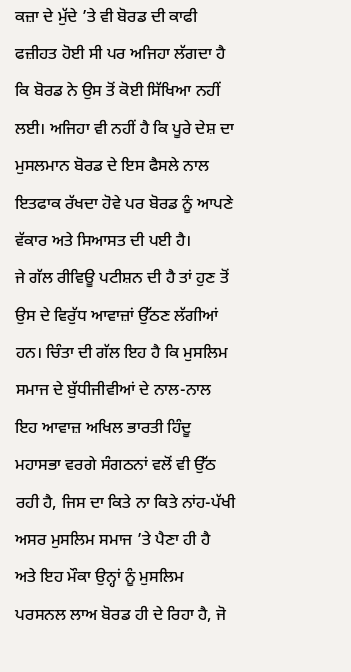ਕਜ਼ਾ ਦੇ ਮੁੱਦੇ ’ਤੇ ਵੀ ਬੋਰਡ ਦੀ ਕਾਫੀ ਫਜ਼ੀਹਤ ਹੋਈ ਸੀ ਪਰ ਅਜਿਹਾ ਲੱਗਦਾ ਹੈ ਕਿ ਬੋਰਡ ਨੇ ਉਸ ਤੋਂ ਕੋਈ ਸਿੱਖਿਆ ਨਹੀਂ ਲਈ। ਅਜਿਹਾ ਵੀ ਨਹੀਂ ਹੈ ਕਿ ਪੂਰੇ ਦੇਸ਼ ਦਾ ਮੁਸਲਮਾਨ ਬੋਰਡ ਦੇ ਇਸ ਫੈਸਲੇ ਨਾਲ ਇਤਫਾਕ ਰੱਖਦਾ ਹੋਵੇ ਪਰ ਬੋਰਡ ਨੂੰ ਆਪਣੇ ਵੱਕਾਰ ਅਤੇ ਸਿਆਸਤ ਦੀ ਪਈ ਹੈ।
ਜੇ ਗੱਲ ਰੀਵਿਊ ਪਟੀਸ਼ਨ ਦੀ ਹੈ ਤਾਂ ਹੁਣ ਤੋਂ ਉਸ ਦੇ ਵਿਰੁੱਧ ਆਵਾਜ਼ਾਂ ਉੱਠਣ ਲੱਗੀਆਂ ਹਨ। ਚਿੰਤਾ ਦੀ ਗੱਲ ਇਹ ਹੈ ਕਿ ਮੁਸਲਿਮ ਸਮਾਜ ਦੇ ਬੁੱਧੀਜੀਵੀਆਂ ਦੇ ਨਾਲ-ਨਾਲ ਇਹ ਆਵਾਜ਼ ਅਖਿਲ ਭਾਰਤੀ ਹਿੰਦੂ ਮਹਾਸਭਾ ਵਰਗੇ ਸੰਗਠਨਾਂ ਵਲੋਂ ਵੀ ਉੱਠ ਰਹੀ ਹੈ, ਜਿਸ ਦਾ ਕਿਤੇ ਨਾ ਕਿਤੇ ਨਾਂਹ-ਪੱਖੀ ਅਸਰ ਮੁਸਲਿਮ ਸਮਾਜ ’ਤੇ ਪੈਣਾ ਹੀ ਹੈ ਅਤੇ ਇਹ ਮੌਕਾ ਉਨ੍ਹਾਂ ਨੂੰ ਮੁਸਲਿਮ ਪਰਸਨਲ ਲਾਅ ਬੋਰਡ ਹੀ ਦੇ ਰਿਹਾ ਹੈ, ਜੋ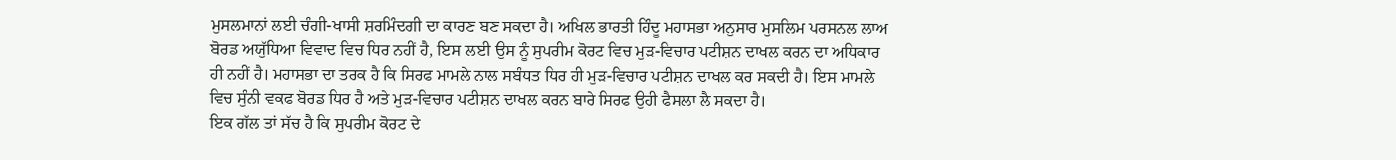ਮੁਸਲਮਾਨਾਂ ਲਈ ਚੰਗੀ-ਖਾਸੀ ਸ਼ਰਮਿੰਦਗੀ ਦਾ ਕਾਰਣ ਬਣ ਸਕਦਾ ਹੈ। ਅਖਿਲ ਭਾਰਤੀ ਹਿੰਦੂ ਮਹਾਸਭਾ ਅਨੁਸਾਰ ਮੁਸਲਿਮ ਪਰਸਨਲ ਲਾਅ ਬੋਰਡ ਅਯੁੱਧਿਆ ਵਿਵਾਦ ਵਿਚ ਧਿਰ ਨਹੀਂ ਹੈ, ਇਸ ਲਈ ਉਸ ਨੂੰ ਸੁਪਰੀਮ ਕੋਰਟ ਵਿਚ ਮੁੜ-ਵਿਚਾਰ ਪਟੀਸ਼ਨ ਦਾਖਲ ਕਰਨ ਦਾ ਅਧਿਕਾਰ ਹੀ ਨਹੀਂ ਹੈ। ਮਹਾਸਭਾ ਦਾ ਤਰਕ ਹੈ ਕਿ ਸਿਰਫ ਮਾਮਲੇ ਨਾਲ ਸਬੰਧਤ ਧਿਰ ਹੀ ਮੁੜ-ਵਿਚਾਰ ਪਟੀਸ਼ਨ ਦਾਖਲ ਕਰ ਸਕਦੀ ਹੈ। ਇਸ ਮਾਮਲੇ ਵਿਚ ਸੁੰਨੀ ਵਕਫ ਬੋਰਡ ਧਿਰ ਹੈ ਅਤੇ ਮੁੜ-ਵਿਚਾਰ ਪਟੀਸ਼ਨ ਦਾਖਲ ਕਰਨ ਬਾਰੇ ਸਿਰਫ ਉਹੀ ਫੈਸਲਾ ਲੈ ਸਕਦਾ ਹੈ।
ਇਕ ਗੱਲ ਤਾਂ ਸੱਚ ਹੈ ਕਿ ਸੁਪਰੀਮ ਕੋਰਟ ਦੇ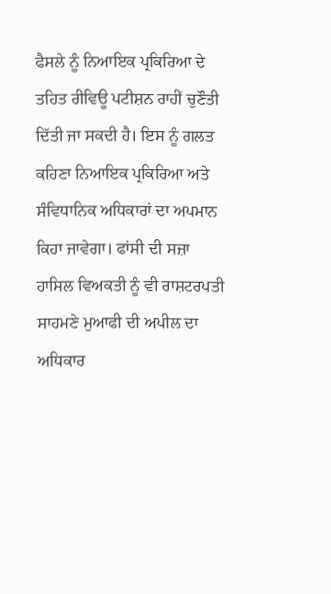ਫੈਸਲੇ ਨੂੰ ਨਿਆਇਕ ਪ੍ਰਕਿਰਿਆ ਦੇ ਤਹਿਤ ਰੀਵਿਊ ਪਟੀਸ਼ਨ ਰਾਹੀਂ ਚੁਣੌਤੀ ਦਿੱਤੀ ਜਾ ਸਕਦੀ ਹੈ। ਇਸ ਨੂੰ ਗਲਤ ਕਹਿਣਾ ਨਿਆਇਕ ਪ੍ਰਕਿਰਿਆ ਅਤੇ ਸੰਵਿਧਾਨਿਕ ਅਧਿਕਾਰਾਂ ਦਾ ਅਪਮਾਨ ਕਿਹਾ ਜਾਵੇਗਾ। ਫਾਂਸੀ ਦੀ ਸਜ਼ਾ ਹਾਸਿਲ ਵਿਅਕਤੀ ਨੂੰ ਵੀ ਰਾਸ਼ਟਰਪਤੀ ਸਾਹਮਣੇ ਮੁਆਫੀ ਦੀ ਅਪੀਲ ਦਾ ਅਧਿਕਾਰ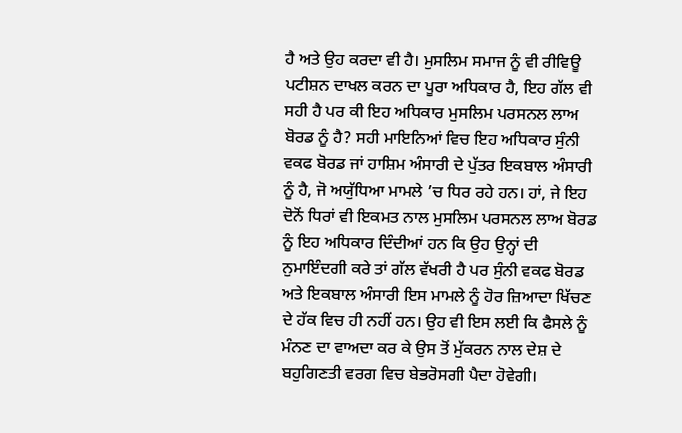ਹੈ ਅਤੇ ਉਹ ਕਰਦਾ ਵੀ ਹੈ। ਮੁਸਲਿਮ ਸਮਾਜ ਨੂੰ ਵੀ ਰੀਵਿਊ ਪਟੀਸ਼ਨ ਦਾਖਲ ਕਰਨ ਦਾ ਪੂਰਾ ਅਧਿਕਾਰ ਹੈ, ਇਹ ਗੱਲ ਵੀ ਸਹੀ ਹੈ ਪਰ ਕੀ ਇਹ ਅਧਿਕਾਰ ਮੁਸਲਿਮ ਪਰਸਨਲ ਲਾਅ ਬੋਰਡ ਨੂੰ ਹੈ? ਸਹੀ ਮਾਇਨਿਆਂ ਵਿਚ ਇਹ ਅਧਿਕਾਰ ਸੁੰਨੀ ਵਕਫ ਬੋਰਡ ਜਾਂ ਹਾਸ਼ਿਮ ਅੰਸਾਰੀ ਦੇ ਪੁੱਤਰ ਇਕਬਾਲ ਅੰਸਾਰੀ ਨੂੰ ਹੈ, ਜੋ ਅਯੁੱਧਿਆ ਮਾਮਲੇ ’ਚ ਧਿਰ ਰਹੇ ਹਨ। ਹਾਂ, ਜੇ ਇਹ ਦੋਨੋਂ ਧਿਰਾਂ ਵੀ ਇਕਮਤ ਨਾਲ ਮੁਸਲਿਮ ਪਰਸਨਲ ਲਾਅ ਬੋਰਡ ਨੂੰ ਇਹ ਅਧਿਕਾਰ ਦਿੰਦੀਆਂ ਹਨ ਕਿ ਉਹ ਉਨ੍ਹਾਂ ਦੀ ਨੁਮਾਇੰਦਗੀ ਕਰੇ ਤਾਂ ਗੱਲ ਵੱਖਰੀ ਹੈ ਪਰ ਸੁੰਨੀ ਵਕਫ ਬੋਰਡ ਅਤੇ ਇਕਬਾਲ ਅੰਸਾਰੀ ਇਸ ਮਾਮਲੇ ਨੂੰ ਹੋਰ ਜ਼ਿਆਦਾ ਖਿੱਚਣ ਦੇ ਹੱਕ ਵਿਚ ਹੀ ਨਹੀਂ ਹਨ। ਉਹ ਵੀ ਇਸ ਲਈ ਕਿ ਫੈਸਲੇ ਨੂੰ ਮੰਨਣ ਦਾ ਵਾਅਦਾ ਕਰ ਕੇ ਉਸ ਤੋਂ ਮੁੱਕਰਨ ਨਾਲ ਦੇਸ਼ ਦੇ ਬਹੁਗਿਣਤੀ ਵਰਗ ਵਿਚ ਬੇਭਰੋਸਗੀ ਪੈਦਾ ਹੋਵੇਗੀ।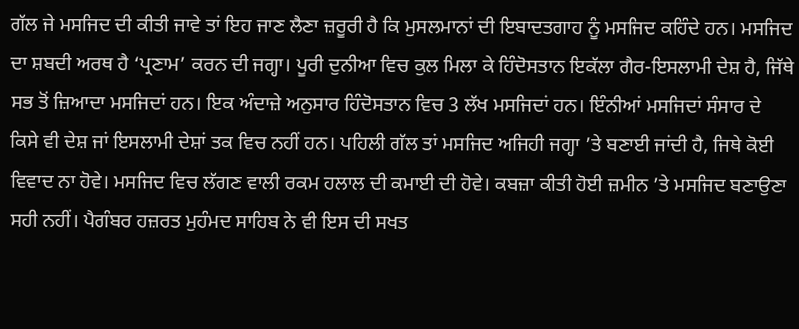ਗੱਲ ਜੇ ਮਸਜਿਦ ਦੀ ਕੀਤੀ ਜਾਵੇ ਤਾਂ ਇਹ ਜਾਣ ਲੈਣਾ ਜ਼ਰੂਰੀ ਹੈ ਕਿ ਮੁਸਲਮਾਨਾਂ ਦੀ ਇਬਾਦਤਗਾਹ ਨੂੰ ਮਸਜਿਦ ਕਹਿੰਦੇ ਹਨ। ਮਸਜਿਦ ਦਾ ਸ਼ਬਦੀ ਅਰਥ ਹੈ ‘ਪ੍ਰਣਾਮ’ ਕਰਨ ਦੀ ਜਗ੍ਹਾ। ਪੂਰੀ ਦੁਨੀਆ ਵਿਚ ਕੁਲ ਮਿਲਾ ਕੇ ਹਿੰਦੋਸਤਾਨ ਇਕੱਲਾ ਗੈਰ-ਇਸਲਾਮੀ ਦੇਸ਼ ਹੈ, ਜਿੱਥੇ ਸਭ ਤੋਂ ਜ਼ਿਆਦਾ ਮਸਜਿਦਾਂ ਹਨ। ਇਕ ਅੰਦਾਜ਼ੇ ਅਨੁਸਾਰ ਹਿੰਦੋਸਤਾਨ ਵਿਚ 3 ਲੱਖ ਮਸਜਿਦਾਂ ਹਨ। ਇੰਨੀਆਂ ਮਸਜਿਦਾਂ ਸੰਸਾਰ ਦੇ ਕਿਸੇ ਵੀ ਦੇਸ਼ ਜਾਂ ਇਸਲਾਮੀ ਦੇਸ਼ਾਂ ਤਕ ਵਿਚ ਨਹੀਂ ਹਨ। ਪਹਿਲੀ ਗੱਲ ਤਾਂ ਮਸਜਿਦ ਅਜਿਹੀ ਜਗ੍ਹਾ ’ਤੇ ਬਣਾਈ ਜਾਂਦੀ ਹੈ, ਜਿਥੇ ਕੋਈ ਵਿਵਾਦ ਨਾ ਹੋਵੇ। ਮਸਜਿਦ ਵਿਚ ਲੱਗਣ ਵਾਲੀ ਰਕਮ ਹਲਾਲ ਦੀ ਕਮਾਈ ਦੀ ਹੋਵੇ। ਕਬਜ਼ਾ ਕੀਤੀ ਹੋਈ ਜ਼ਮੀਨ ’ਤੇ ਮਸਜਿਦ ਬਣਾਉਣਾ ਸਹੀ ਨਹੀਂ। ਪੈਗੰਬਰ ਹਜ਼ਰਤ ਮੁਹੰਮਦ ਸਾਹਿਬ ਨੇ ਵੀ ਇਸ ਦੀ ਸਖਤ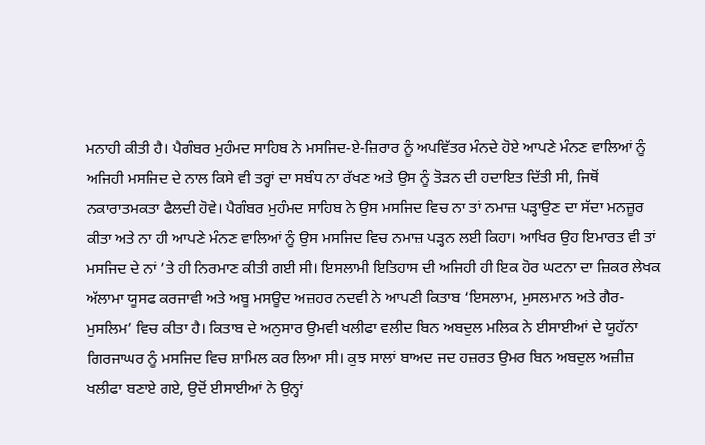ਮਨਾਹੀ ਕੀਤੀ ਹੈ। ਪੈਗੰਬਰ ਮੁਹੰਮਦ ਸਾਹਿਬ ਨੇ ਮਸਜਿਦ-ਏ-ਜ਼ਿਰਾਰ ਨੂੰ ਅਪਵਿੱਤਰ ਮੰਨਦੇ ਹੋਏ ਆਪਣੇ ਮੰਨਣ ਵਾਲਿਆਂ ਨੂੰ ਅਜਿਹੀ ਮਸਜਿਦ ਦੇ ਨਾਲ ਕਿਸੇ ਵੀ ਤਰ੍ਹਾਂ ਦਾ ਸਬੰਧ ਨਾ ਰੱਖਣ ਅਤੇ ਉਸ ਨੂੰ ਤੋੜਨ ਦੀ ਹਦਾਇਤ ਦਿੱਤੀ ਸੀ, ਜਿਥੋਂ ਨਕਾਰਾਤਮਕਤਾ ਫੈਲਦੀ ਹੋਵੇ। ਪੈਗੰਬਰ ਮੁਹੰਮਦ ਸਾਹਿਬ ਨੇ ਉਸ ਮਸਜਿਦ ਵਿਚ ਨਾ ਤਾਂ ਨਮਾਜ਼ ਪੜ੍ਹਾਉਣ ਦਾ ਸੱਦਾ ਮਨਜ਼ੂਰ ਕੀਤਾ ਅਤੇ ਨਾ ਹੀ ਆਪਣੇ ਮੰਨਣ ਵਾਲਿਆਂ ਨੂੰ ਉਸ ਮਸਜਿਦ ਵਿਚ ਨਮਾਜ਼ ਪੜ੍ਹਨ ਲਈ ਕਿਹਾ। ਆਖਿਰ ਉਹ ਇਮਾਰਤ ਵੀ ਤਾਂ ਮਸਜਿਦ ਦੇ ਨਾਂ ’ਤੇ ਹੀ ਨਿਰਮਾਣ ਕੀਤੀ ਗਈ ਸੀ। ਇਸਲਾਮੀ ਇਤਿਹਾਸ ਦੀ ਅਜਿਹੀ ਹੀ ਇਕ ਹੋਰ ਘਟਨਾ ਦਾ ਜ਼ਿਕਰ ਲੇਖਕ ਅੱਲਾਮਾ ਯੂਸਫ ਕਰਜਾਵੀ ਅਤੇ ਅਬੂ ਮਸਊਦ ਅਜ਼ਹਰ ਨਦਵੀ ਨੇ ਆਪਣੀ ਕਿਤਾਬ ‘ਇਸਲਾਮ, ਮੁਸਲਮਾਨ ਅਤੇ ਗੈਰ-ਮੁਸਲਿਮ’ ਵਿਚ ਕੀਤਾ ਹੈ। ਕਿਤਾਬ ਦੇ ਅਨੁਸਾਰ ਉਮਵੀ ਖਲੀਫਾ ਵਲੀਦ ਬਿਨ ਅਬਦੁਲ ਮਲਿਕ ਨੇ ਈਸਾਈਆਂ ਦੇ ਯੂਹੱਨਾ ਗਿਰਜਾਘਰ ਨੂੰ ਮਸਜਿਦ ਵਿਚ ਸ਼ਾਮਿਲ ਕਰ ਲਿਆ ਸੀ। ਕੁਝ ਸਾਲਾਂ ਬਾਅਦ ਜਦ ਹਜ਼ਰਤ ਉਮਰ ਬਿਨ ਅਬਦੁਲ ਅਜ਼ੀਜ਼ ਖਲੀਫਾ ਬਣਾਏ ਗਏ, ਉਦੋਂ ਈਸਾਈਆਂ ਨੇ ਉਨ੍ਹਾਂ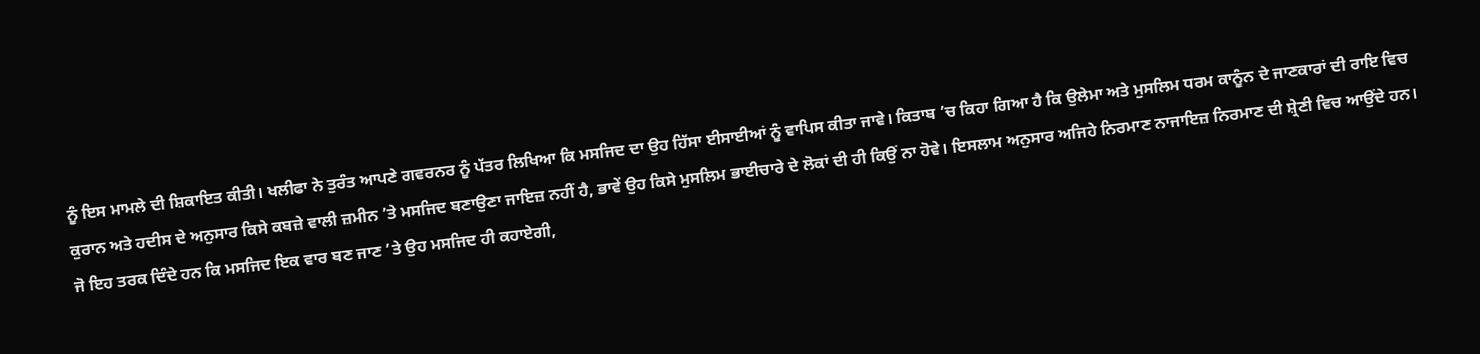ਨੂੰ ਇਸ ਮਾਮਲੇ ਦੀ ਸ਼ਿਕਾਇਤ ਕੀਤੀ। ਖਲੀਫਾ ਨੇ ਤੁਰੰਤ ਆਪਣੇ ਗਵਰਨਰ ਨੂੰ ਪੱਤਰ ਲਿਖਿਆ ਕਿ ਮਸਜਿਦ ਦਾ ਉਹ ਹਿੱਸਾ ਈਸਾਈਆਂ ਨੂੰ ਵਾਪਿਸ ਕੀਤਾ ਜਾਵੇ। ਕਿਤਾਬ ’ਚ ਕਿਹਾ ਗਿਆ ਹੈ ਕਿ ਉਲੇਮਾ ਅਤੇ ਮੁਸਲਿਮ ਧਰਮ ਕਾਨੂੰਨ ਦੇ ਜਾਣਕਾਰਾਂ ਦੀ ਰਾਇ ਵਿਚ ਕੁਰਾਨ ਅਤੇ ਹਦੀਸ ਦੇ ਅਨੁਸਾਰ ਕਿਸੇ ਕਬਜ਼ੇ ਵਾਲੀ ਜ਼ਮੀਨ ’ਤੇ ਮਸਜਿਦ ਬਣਾਉਣਾ ਜਾਇਜ਼ ਨਹੀਂ ਹੈ, ਭਾਵੇਂ ਉਹ ਕਿਸੇ ਮੁਸਲਿਮ ਭਾਈਚਾਰੇ ਦੇ ਲੋਕਾਂ ਦੀ ਹੀ ਕਿਉਂ ਨਾ ਹੋਵੇ। ਇਸਲਾਮ ਅਨੁਸਾਰ ਅਜਿਹੇ ਨਿਰਮਾਣ ਨਾਜਾਇਜ਼ ਨਿਰਮਾਣ ਦੀ ਸ਼੍ਰੇਣੀ ਵਿਚ ਆਉਂਦੇ ਹਨ।
ਜੋ ਇਹ ਤਰਕ ਦਿੰਦੇ ਹਨ ਕਿ ਮਸਜਿਦ ਇਕ ਵਾਰ ਬਣ ਜਾਣ ’ਤੇ ਉਹ ਮਸਜਿਦ ਹੀ ਕਹਾਏਗੀ,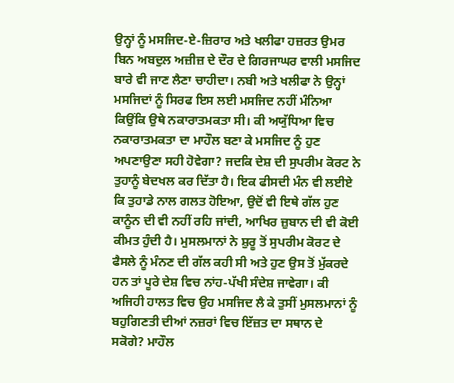ਉਨ੍ਹਾਂ ਨੂੰ ਮਸਜਿਦ-ਏ-ਜ਼ਿਰਾਰ ਅਤੇ ਖਲੀਫਾ ਹਜ਼ਰਤ ਉਮਰ ਬਿਨ ਅਬਦੁਲ ਅਜ਼ੀਜ਼ ਦੇ ਦੌਰ ਦੇ ਗਿਰਜਾਘਰ ਵਾਲੀ ਮਸਜਿਦ ਬਾਰੇ ਵੀ ਜਾਣ ਲੈਣਾ ਚਾਹੀਦਾ। ਨਬੀ ਅਤੇ ਖਲੀਫਾ ਨੇ ਉਨ੍ਹਾਂ ਮਸਜਿਦਾਂ ਨੂੰ ਸਿਰਫ ਇਸ ਲਈ ਮਸਜਿਦ ਨਹੀਂ ਮੰਨਿਆ ਕਿਉਂਕਿ ਉਥੇ ਨਕਾਰਾਤਮਕਤਾ ਸੀ। ਕੀ ਅਯੁੱਧਿਆ ਵਿਚ ਨਕਾਰਾਤਮਕਤਾ ਦਾ ਮਾਹੌਲ ਬਣਾ ਕੇ ਮਸਜਿਦ ਨੂੰ ਹੁਣ ਅਪਣਾਉਣਾ ਸਹੀ ਹੋਵੇਗਾ? ਜਦਕਿ ਦੇਸ਼ ਦੀ ਸੁਪਰੀਮ ਕੋਰਟ ਨੇ ਤੁਹਾਨੂੰ ਬੇਦਖਲ ਕਰ ਦਿੱਤਾ ਹੈ। ਇਕ ਫੀਸਦੀ ਮੰਨ ਵੀ ਲਈਏ ਕਿ ਤੁਹਾਡੇ ਨਾਲ ਗਲਤ ਹੋਇਆ, ਉਦੋਂ ਵੀ ਇਥੇ ਗੱਲ ਹੁਣ ਕਾਨੂੰਨ ਦੀ ਵੀ ਨਹੀਂ ਰਹਿ ਜਾਂਦੀ, ਆਖਿਰ ਜ਼ੁਬਾਨ ਦੀ ਵੀ ਕੋਈ ਕੀਮਤ ਹੁੰਦੀ ਹੈ। ਮੁਸਲਮਾਨਾਂ ਨੇ ਸ਼ੁਰੂ ਤੋਂ ਸੁਪਰੀਮ ਕੋਰਟ ਦੇ ਫੈਸਲੇ ਨੂੰ ਮੰਨਣ ਦੀ ਗੱਲ ਕਹੀ ਸੀ ਅਤੇ ਹੁਣ ਉਸ ਤੋਂ ਮੁੱਕਰਦੇ ਹਨ ਤਾਂ ਪੂਰੇ ਦੇਸ਼ ਵਿਚ ਨਾਂਹ-ਪੱਖੀ ਸੰਦੇਸ਼ ਜਾਵੇਗਾ। ਕੀ ਅਜਿਹੀ ਹਾਲਤ ਵਿਚ ਉਹ ਮਸਜਿਦ ਲੈ ਕੇ ਤੁਸੀਂ ਮੁਸਲਮਾਨਾਂ ਨੂੰ ਬਹੁਗਿਣਤੀ ਦੀਆਂ ਨਜ਼ਰਾਂ ਵਿਚ ਇੱਜ਼ਤ ਦਾ ਸਥਾਨ ਦੇ ਸਕੋਗੇ? ਮਾਹੌਲ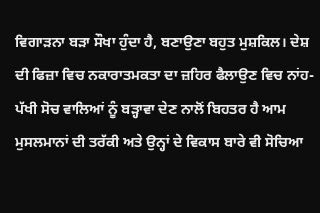ਵਿਗਾੜਨਾ ਬੜਾ ਸੌਖਾ ਹੁੰਦਾ ਹੈ, ਬਣਾਉਣਾ ਬਹੁਤ ਮੁਸ਼ਕਿਲ। ਦੇਸ਼ ਦੀ ਫਿਜ਼ਾ ਵਿਚ ਨਕਾਰਾਤਮਕਤਾ ਦਾ ਜ਼ਹਿਰ ਫੈਲਾਉਣ ਵਿਚ ਨਾਂਹ-ਪੱਖੀ ਸੋਚ ਵਾਲਿਆਂ ਨੂੰ ਬੜ੍ਹਾਵਾ ਦੇਣ ਨਾਲੋਂ ਬਿਹਤਰ ਹੈ ਆਮ ਮੁਸਲਮਾਨਾਂ ਦੀ ਤਰੱਕੀ ਅਤੇ ਉਨ੍ਹਾਂ ਦੇ ਵਿਕਾਸ ਬਾਰੇ ਵੀ ਸੋਚਿਆ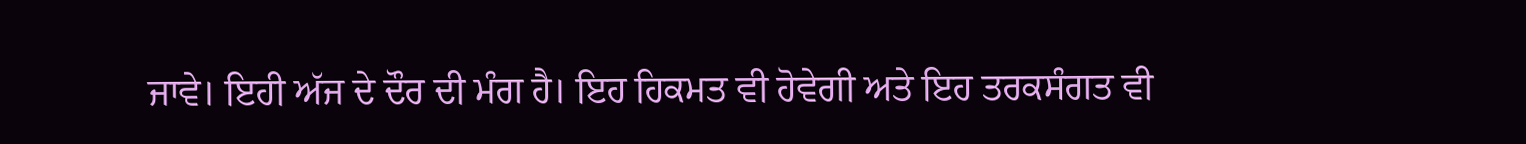ਜਾਵੇ। ਇਹੀ ਅੱਜ ਦੇ ਦੌਰ ਦੀ ਮੰਗ ਹੈ। ਇਹ ਹਿਕਮਤ ਵੀ ਹੋਵੇਗੀ ਅਤੇ ਇਹ ਤਰਕਸੰਗਤ ਵੀ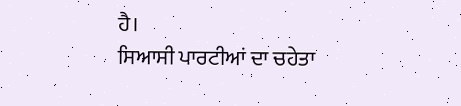ਹੈ।
ਸਿਆਸੀ ਪਾਰਟੀਆਂ ਦਾ ਚਹੇਤਾ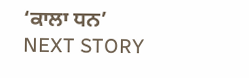‘ਕਾਲਾ ਧਨ’
NEXT STORY